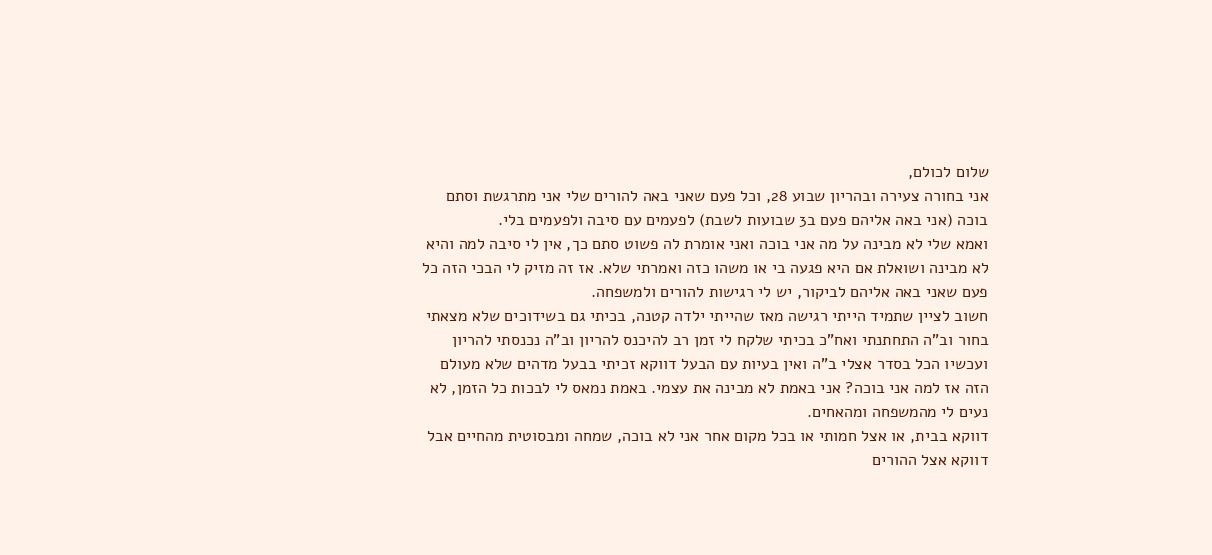שלום לכולם,
אני בחורה צעירה ובהריון שבוע 28, וכל פעם שאני באה להורים שלי אני מתרגשת וסתם בוכה (אני באה אליהם פעם ב3 שבועות לשבת) לפעמים עם סיבה ולפעמים בלי.
ואמא שלי לא מבינה על מה אני בוכה ואני אומרת לה פשוט סתם כך, אין לי סיבה למה והיא לא מבינה ושואלת אם היא פגעה בי או משהו כזה ואמרתי שלא. אז זה מזיק לי הבכי הזה כל פעם שאני באה אליהם לביקור, יש לי רגישות להורים ולמשפחה.
חשוב לציין שתמיד הייתי רגישה מאז שהייתי ילדה קטנה, בכיתי גם בשידוכים שלא מצאתי בחור וב"ה התחתנתי ואח"כ בכיתי שלקח לי זמן רב להיכנס להריון וב"ה נכנסתי להריון ועכשיו הכל בסדר אצלי ב"ה ואין בעיות עם הבעל דווקא זכיתי בבעל מדהים שלא מעולם הזה אז למה אני בוכה? אני באמת לא מבינה את עצמי. באמת נמאס לי לבכות כל הזמן, לא נעים לי מהמשפחה ומהאחים.
דווקא בבית, או אצל חמותי או בכל מקום אחר אני לא בוכה, שמחה ומבסוטית מהחיים אבל דווקא אצל ההורים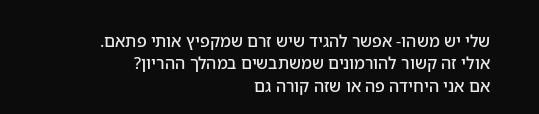שלי יש משהו- אפשר להגיד שיש זרם שמקפיץ אותי פתאם.
אולי זה קשור להורמונים שמשתבשים במהלך ההריון?
אם אני היחידה פה או שזה קורה גם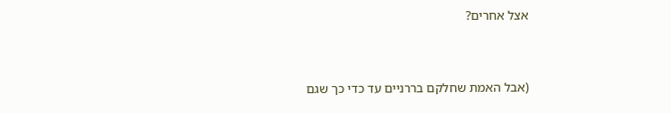אצל אחרים?



(אבל האמת שחלקם בררניים עד כדי כך שגם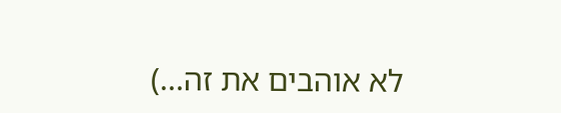לא אוהבים את זה...)